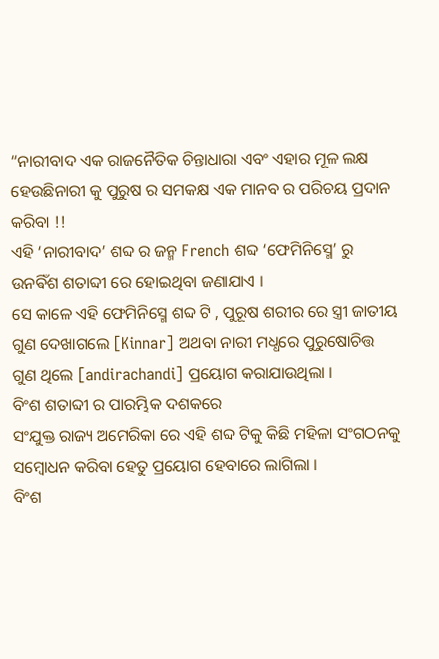“ନାରୀବାଦ ଏକ ରାଜନୈତିକ ଚିନ୍ତାଧାରା ଏବଂ ଏହାର ମୂଳ ଲକ୍ଷ ହେଉଛିନାରୀ କୁ ପୁରୁଷ ର ସମକକ୍ଷ ଏକ ମାନବ ର ପରିଚୟ ପ୍ରଦାନ କରିବା !!
ଏହି ‘ନାରୀବାଦ’ ଶବ୍ଦ ର ଜନ୍ମ French ଶବ୍ଦ ‘ଫେମିନିସ୍ମେ’ ରୁ ଉନଵିଁଶ ଶତାବ୍ଦୀ ରେ ହୋଇଥିବା ଜଣାଯାଏ ।
ସେ କାଳେ ଏହି ଫେମିନିସ୍ମେ ଶବ୍ଦ ଟି , ପୁରୂଷ ଶରୀର ରେ ସ୍ତ୍ରୀ ଜାତୀୟ ଗୁଣ ଦେଖାଗଲେ [Kinnar] ଅଥବା ନାରୀ ମଧ୍ଧରେ ପୁରୁଷୋଚିତ୍ତ ଗୁଣ ଥିଲେ [andirachandi] ପ୍ରୟୋଗ କରାଯାଉଥିଲା ।
ବିଂଶ ଶତାବ୍ଦୀ ର ପାରମ୍ଭିକ ଦଶକରେ
ସଂଯୁକ୍ତ ରାଜ୍ୟ ଅମେରିକା ରେ ଏହି ଶବ୍ଦ ଟିକୁ କିଛି ମହିଳା ସଂଗଠନକୁ ସମ୍ବୋଧନ କରିବା ହେତୁ ପ୍ରୟୋଗ ହେବାରେ ଲାଗିଲା ।
ବିଂଶ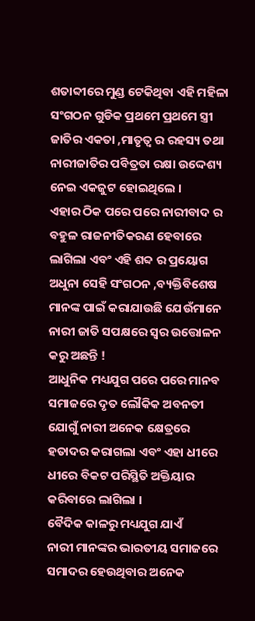ଶତାବ୍ଦୀରେ ମୁଣ୍ଡ ଟେକିଥିବା ଏହି ମହିଳା ସଂଗଠନ ଗୁଡିକ ପ୍ରଥମେ ପ୍ରଥମେ ସ୍ତ୍ରୀ ଜାତିର ଏକତା ,ମାତୃତ୍ଵ ର ରହସ୍ୟ ତଥା ନାରୀଜାତିର ପବିତ୍ରତା ରକ୍ଷା ଉଦ୍ଦେଶ୍ୟ ନେଇ ଏକଜୁଟ ହୋଇଥିଲେ ।
ଏହାର ଠିକ ପରେ ପରେ ନାରୀବାଦ ର ବହୁଳ ରାଜନୀତିକରଣ ହେବାରେ ଲାଗିଲା ଏବଂ ଏହି ଶବ୍ଦ ର ପ୍ରୟୋଗ ଅଧୁନା ସେହି ସଂଗଠନ ,ବ୍ୟକ୍ତିବିଶେଷ ମାନଙ୍କ ପାଇଁ କରାଯାଉଛି ଯେଉଁମାନେ ନାରୀ ଜାତି ସପକ୍ଷରେ ସ୍ଵର ଉତ୍ତୋଳନ କରୁ ଅଛନ୍ତି !
ଆଧୁନିକ ମଧ୍ୟଯୁଗ ପରେ ପରେ ମାନବ ସମାଜରେ ଦୃତ ଲୌକିକ ଅବନତୀ ଯୋଗୁଁ ନାରୀ ଅନେକ କ୍ଷେତ୍ରରେ ହତାଦର କରାଗଲା ଏବଂ ଏହା ଧୀରେ ଧୀରେ ବିକଟ ପରିସ୍ଥିତି ଅକ୍ତିୟାର କରିବାରେ ଲାଗିଲା ।
ବୈଦିକ କାଳରୁ ମଧ୍ୟଯୁଗ ଯାଏଁ
ନାରୀ ମାନଙ୍କର ଭାରତୀୟ ସମାଜରେ ସମାଦର ହେଉଥିବାର ଅନେକ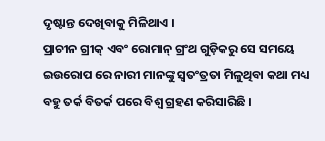ଦୃଷ୍ଟାନ୍ତ ଦେଖିବାକୁ ମିଳିଥାଏ ।
ପ୍ରାଚୀନ ଗ୍ରୀକ୍ ଏବଂ ରୋମାନ୍ ଗ୍ରଂଥ ଗୁଡ଼ିକରୁ ସେ ସମୟେ ଇଉରୋପ ରେ ନାରୀ ମାନଙ୍କୁ ସ୍ଵତଂତ୍ରତା ମିଳୁଥିବା କଥା ମଧ୍ୟ ବହୁ ତର୍କ ବିତର୍କ ପରେ ବିଶ୍ଵ ଗ୍ରହଣ କରିସାରିଛି ।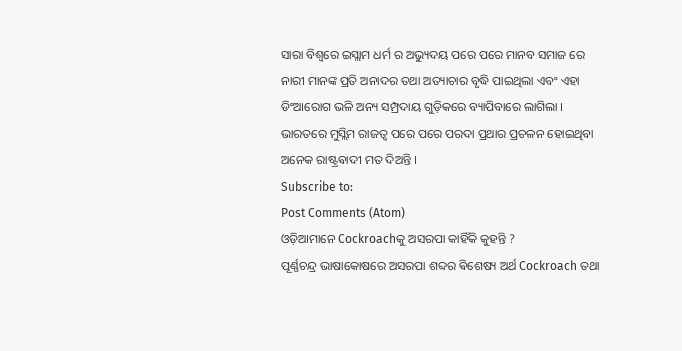ସାରା ବିଶ୍ଵରେ ଇସ୍ଲାମ ଧର୍ମ ର ଅଭ୍ୟୁଦୟ ପରେ ପରେ ମାନବ ସମାଜ ରେ ନାରୀ ମାନଙ୍କ ପ୍ରତି ଅନାଦର ତଥା ଅତ୍ୟାଚାର ବୃଦ୍ଧି ପାଇଥିଲା ଏବଂ ଏହା ଡିଂଆରୋଗ ଭଳି ଅନ୍ୟ ସମ୍ପ୍ରଦାୟ ଗୁଡ଼ିକରେ ବ୍ୟାପିବାରେ ଲାଗିଲା । ଭାରତରେ ମୁସ୍ଲିମ ରାଜତ୍ଵ ପରେ ପରେ ପରଦା ପ୍ରଥାର ପ୍ରଚଳନ ହୋଇଥିବା ଅନେକ ରାଷ୍ଟ୍ରଵାଦୀ ମତ ଦିଅନ୍ତି ।
Subscribe to:
Post Comments (Atom)
ଓଡ଼ିଆମାନେ Cockroachକୁ ଅସରପା କାହିଁକି କୁହନ୍ତି ?
ପୂର୍ଣ୍ଣଚନ୍ଦ୍ର ଭାଷାକୋଷରେ ଅସରପା ଶବ୍ଦର ଵିଶେଷ୍ୟ ଅର୍ଥ Cockroach ତଥା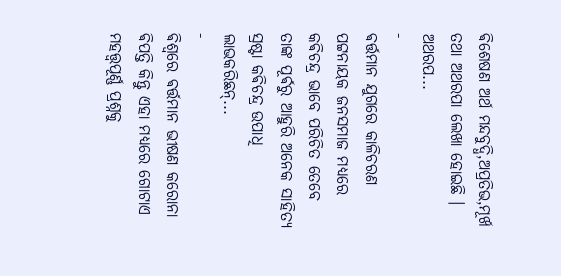ଵିଶେଷଣ ଅର୍ଥ ମନ୍ଦବୁଦ୍ଧି,ଅପ୍ରତିଭ,ମୂର୍ଖ ତଥା ଅଥରପା ଲେଖା ହୋଇଛି । ଅଥରପ...
-
ଵର୍ତ୍ତମାନ ଯୁଗରେ କାଳିଚରଣ ପଟ୍ଟନାୟକ ଜନସମାଜ ମଧ୍ୟରେ କଵିଚନ୍ଦ୍ର ଭାବେ ପରିଚିତ ତେବେ ତାଙ୍କ ପୂର୍ଵରୁ ଆହୁରି ଅନେକ ସାହିତ୍ୟ ସ୍ରଷ୍ଟା କଵିଚନ୍ଦ୍ର ଉପାଧି ଲାଭକରିଛନ୍...
-
ଵିଶ୍ଵରେ ଵର୍ତ୍ତମାନ ଭୀଷଣ କରୋନା ଵିପତ୍ତି କିନ୍ତୁ ଏହା ମଧ୍ଯରେ ଗୋଟାଏ ମହତ୍ତ୍ୱପୂର୍ଣ୍ଣ ପ୍ରଶ୍ନକୁ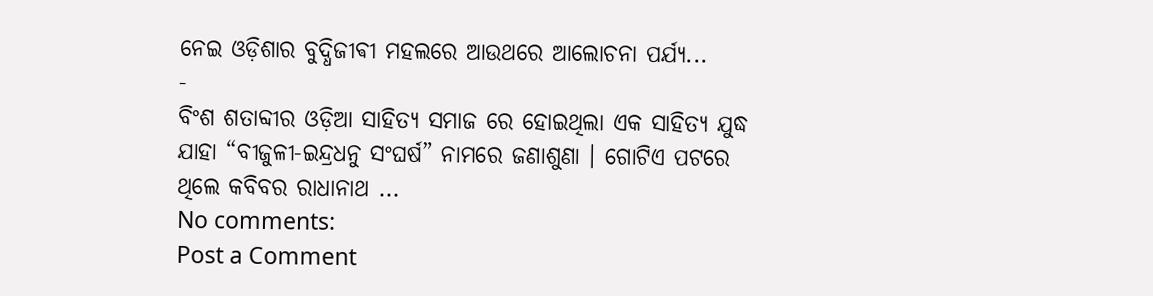ନେଇ ଓଡ଼ିଶାର ବୁଦ୍ଧିଜୀଵୀ ମହଲରେ ଆଉଥରେ ଆଲୋଚନା ପର୍ଯ୍ୟ...
-
ବିଂଶ ଶତାବ୍ଦୀର ଓଡ଼ିଆ ସାହିତ୍ୟ ସମାଜ ରେ ହୋଇଥିଲା ଏକ ସାହିତ୍ୟ ଯୁଦ୍ଧ ଯାହା “ବୀଜୁଳୀ-ଇନ୍ଦ୍ରଧନୁ ସଂଘର୍ଷ” ନାମରେ ଜଣାଶୁଣା । ଗୋଟିଏ ପଟରେ ଥିଲେ କବିବର ରାଧାନାଥ ...
No comments:
Post a Comment